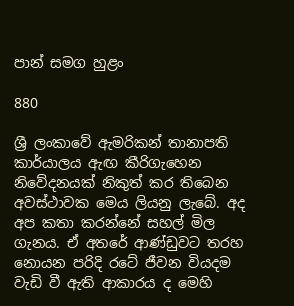පාන් සමග හුළං

880

ශ්‍රී ලංකාවේ ඇමරිකන් තානාපති කාර්යාලය ඇඟ කීරිගැහෙන නිවේදනයක් නිකුත් කර තිබෙන අවස්ථාවක මෙය ලියනු ලැබේ. අද අප කතා කරන්නේ සහල් මිල ගැනය. ඒ අතරේ ආණ්ඩුවට තරහ නොයන පරිදි රටේ ජීවන වියදම වැඩි වී ඇති ආකාරය ද මෙහි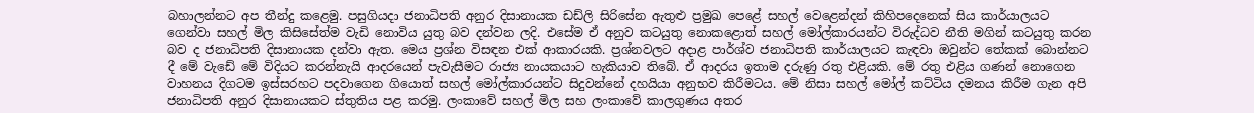බහාලන්නට අප තීන්දු කළෙමු. පසුගියදා ජනාධිපති අනුර දිසානායක ඩඩ්ලි සිරිසේන ඇතුළු ප්‍රමුඛ පෙළේ සහල් වෙළෙන්දන් කිහිපදෙනෙක් සිය කාර්යාලයට ගෙන්වා සහල් මිල කිසිසේත්ම වැඩි නොවිය යුතු බව දන්වන ලදි. එසේම ඒ අනුව කටයුතු නොකළොත් සහල් මෝල්කාරයන්ට විරුද්ධව නීති මගින් කටයුතු කරන බව ද ජනාධිපති දිසානායක දන්වා ඇත. මෙය ප්‍රශ්න විසඳන එක් ආකාරයකි. ප්‍රශ්නවලට අදාළ පාර්ශ්ව ජනාධිපති කාර්යාලයට කැඳවා ඔවුන්ට තේකක් බොන්නට දී මේ වැඩේ මේ විදියට කරන්නැයි ආදරයෙන් පැවැසීමට රාජ්‍ය නායකයාට හැකියාව තිබේ. ඒ ආදරය ඉතාම දරුණු රතු එළියකි. මේ රතු එළිය ගණන් නොගෙන වාහනය දිගටම ඉස්සරහට පදවාගෙන ගියොත් සහල් මෝල්කාරයන්ට සිදුවන්නේ දහයියා අනුභව කිරීමටය. මේ නිසා සහල් මෝල් කට්ටිය දමනය කිරීම ගැන අපි ජනාධිපති අනුර දිසානායකට ස්තුතිය පළ කරමු. ලංකාවේ සහල් මිල සහ ලංකාවේ කාලගුණය අතර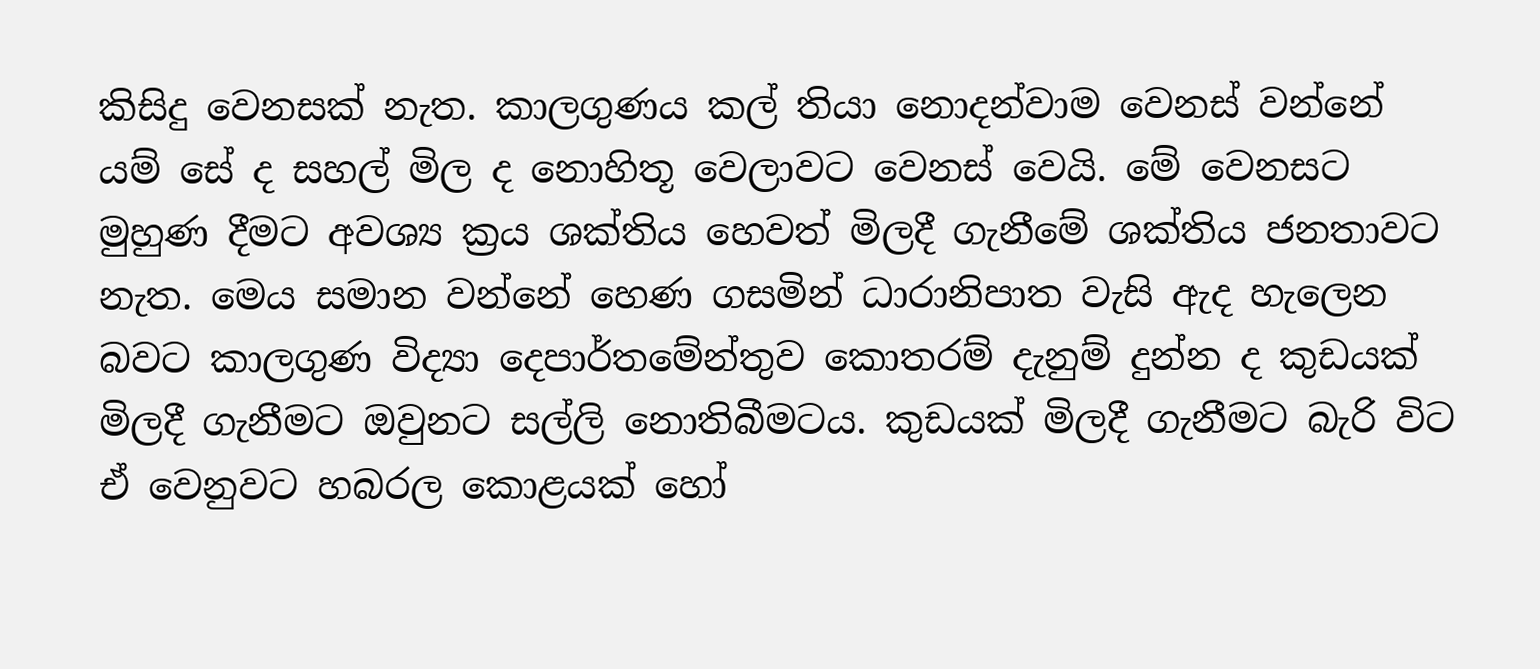කිසිදු වෙනසක් නැත. කාලගුණය කල් තියා නොදන්වාම වෙනස් වන්නේ යම් සේ ද සහල් මිල ද නොහිතූ වෙලාවට වෙනස් වෙයි. මේ වෙනසට මුහුණ දීමට අවශ්‍ය ක්‍රය ශක්තිය හෙවත් මිලදී ගැනීමේ ශක්තිය ජනතාවට නැත. මෙය සමාන වන්නේ හෙණ ගසමින් ධාරානිපාත වැසි ඇද හැලෙන බවට කාලගුණ විද්‍යා දෙපාර්තමේන්තුව කොතරම් දැනුම් දුන්න ද කුඩයක් මිලදී ගැනීමට ඔවුනට සල්ලි නොතිබීමටය. කුඩයක් මිලදී ගැනීමට බැරි විට ඒ වෙනුවට හබරල කොළයක් හෝ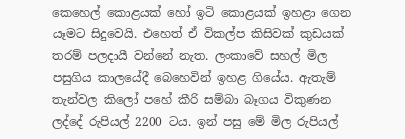කෙහෙල් කොළයක් හෝ ඉටි කොළයක් ඉහළා ගෙන යෑමට සිදුවෙයි. එහෙත් ඒ විකල්ප කිසිවක් කුඩයක් තරම් පලදායී වන්නේ නැත. ලංකාවේ සහල් මිල පසුගිය කාලයේදී බෙහෙවින් ඉහළ ගියේය. ඇතැම් තැන්වල කිලෝ පහේ කීරි සම්බා බෑගය විකුණන ලද්දේ රුපියල් 2200 ටය. ඉන් පසු මේ මිල රුපියල්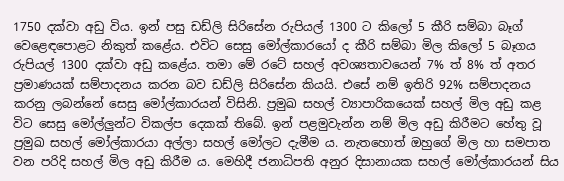1750 දක්වා අඩු විය. ඉන් පසු ඩඩ්ලි සිරිසේන රුපියල් 1300 ට කිලෝ 5 කීරි සම්බා බෑග් වෙළෙඳපොළට නිකුත් කළේය. එවිට සෙසු මෝල්කාරයෝ ද කීරි සම්බා මිල කිලෝ 5 බෑගය රුපියල් 1300 දක්වා අඩු කළේය. තමා මේ රටේ සහල් අවශ්‍යතාවයෙන් 7% ත් 8% ත් අතර ප්‍රමාණයක් සම්පාදනය කරන බව ඩඩ්ලි සිරිසේන කියයි. එසේ නම් ඉතිරි 92% සම්පාදනය කරනු ලබන්නේ සෙසු මෝල්කාරයන් විසිනි. ප්‍රමුඛ සහල් ව්‍යාපාරිකයෙක් සහල් මිල අඩු කළ විට සෙසු මෝල්ලුන්ට විකල්ප දෙකක් තිබේ. ඉන් පළමුවැන්න නම් මිල අඩු කිරීමට හේතු වූ ප්‍රමුඛ සහල් මෝල්කාරයා අල්ලා සහල් මෝලට දැමීම ය. නැතහොත් ඔහුගේ මිල හා සමපාත වන පරිදි සහල් මිල අඩු කිරීම ය. මෙහිදී ජනාධිපති අනුර දිසානායක සහල් මෝල්කාරයන් සිය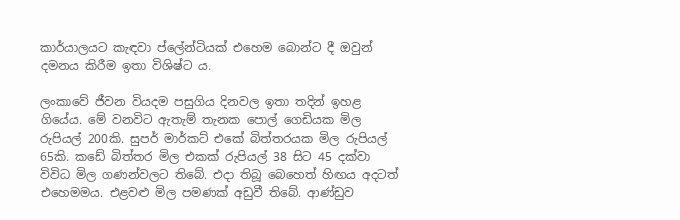කාර්යාලයට කැඳවා ප්ලේන්ටියක් එහෙම බොන්ට දී ඔවුන් දමනය කිරීම ඉතා විශිෂ්ට ය.

ලංකාවේ ජීවන වියදම පසුගිය දිනවල ඉතා තදින් ඉහළ ගියේය. මේ වනවිට ඇතැම් තැනක පොල් ගෙඩියක මිල රුපියල් 200කි. සුපර් මාර්කට් එකේ බිත්තරයක මිල රුපියල් 65කි. කඩේ බිත්තර මිල එකක් රුපියල් 38 සිට 45 දක්වා විවිධ මිල ගණන්වලට තිබේ. එදා තිබූ බෙහෙත් හිඟය අදටත් එහෙමමය. එළවළු මිල පමණක් අඩුවී තිබේ. ආණ්ඩුව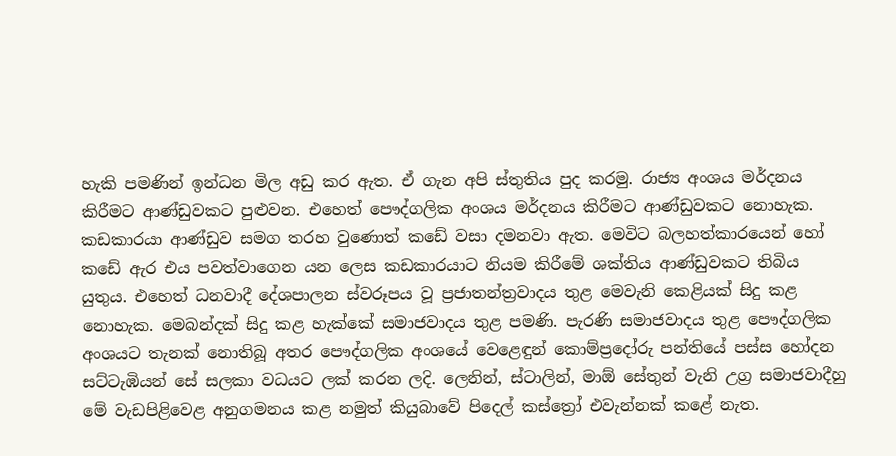හැකි පමණින් ඉන්ධන මිල අඩු කර ඇත. ඒ ගැන අපි ස්තුතිය පුද කරමු. රාජ්‍ය අංශය මර්දනය කිරීමට ආණ්ඩුවකට පුළුවන. එහෙත් පෞද්ගලික අංශය මර්දනය කිරීමට ආණ්ඩුවකට නොහැක. කඩකාරයා ආණ්ඩුව සමග තරහ වුණොත් කඩේ වසා දමනවා ඇත. මෙවිට බලහත්කාරයෙන් හෝ කඩේ ඇර එය පවත්වාගෙන යන ලෙස කඩකාරයාට නියම කිරීමේ ශක්තිය ආණ්ඩුවකට තිබිය යුතුය. එහෙත් ධනවාදී දේශපාලන ස්වරූපය වූ ප්‍රජාතන්ත්‍රවාදය තුළ මෙවැනි කෙළියක් සිදු කළ නොහැක. මෙබන්දක් සිදු කළ හැක්කේ සමාජවාදය තුළ පමණි. පැරණි සමාජවාදය තුළ පෞද්ගලික අංශයට තැනක් නොතිබූ අතර පෞද්ගලික අංශයේ වෙළෙඳුන් කොම්ප්‍රදෝරු පන්තියේ පස්ස හෝදන සට්ටැඹියන් සේ සලකා වධයට ලක් කරන ලදි. ලෙනින්, ස්ටාලින්, මාඕ සේතුන් වැනි උග්‍ර සමාජවාදීහු මේ වැඩපිළිවෙළ අනුගමනය කළ නමුත් කියුබාවේ පිදෙල් කස්ත්‍රෝ එවැන්නක් කළේ නැත.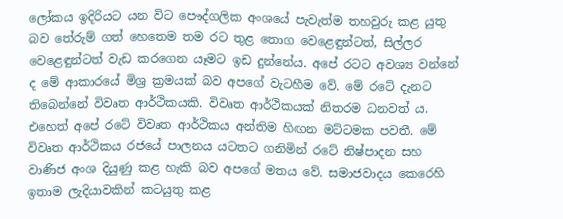ලෝකය ඉදිරියට යන විට පෞද්ගලික අංශයේ පැවැත්ම තහවුරු කළ යුතු බව තේරුම් ගත් හෙතෙම තම රට තුළ තොග වෙළෙඳුන්ටත්, සිල්ලර වෙළෙඳුන්ටත් වැඩ කරගෙන යෑමට ඉඩ දුන්නේය. අපේ රටට අවශ්‍ය වන්නේ ද මේ ආකාරයේ මිශ්‍ර ක්‍රමයක් බව අපගේ වැටහීම වේ. මේ රටේ දැනට තිබෙන්නේ විවෘත ආර්ථිකයකි. විවෘත ආර්ථිකයක් නිතරම ධනවත් ය. එහෙත් අපේ රටේ විවෘත ආර්ථිකය අන්තිම හිඟන මට්ටමක පවතී. මේ විවෘත ආර්ථිකය රජයේ පාලනය යටතට ගනිමින් රටේ නිෂ්පාදන සහ වාණිජ අංශ දියුණු කළ හැකි බව අපගේ මතය වේ. සමාජවාදය කෙරෙහි ඉතාම ලැදියාවකින් කටයුතු කළ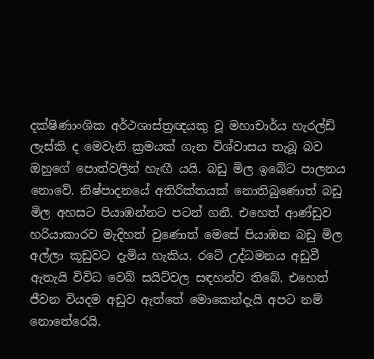දක්ෂිණාංශික අර්ථශාස්ත්‍රඥයකු වූ මහාචාර්ය හැරල්ඩ් ලැස්කි ද මෙවැනි ක්‍රමයක් ගැන විශ්වාසය තැබූ බව ඔහුගේ පොත්වලින් හැඟී යයි. බඩු මිල ඉබේට පාලනය නොවේ. නිෂ්පාදනයේ අතිරික්තයක් නොතිබුණොත් බඩු මිල අහසට පියාඹන්නට පටන් ගනී. එහෙත් ආණ්ඩුව හරියාකාරව මැදිහත් වුණොත් මෙසේ පියාඹන බඩු මිල අල්ලා කූඩුවට දැමිය හැකිය. රටේ උද්ධමනය අඩුවී ඇතැයි විවිධ වෙබ් සයිට්වල සඳහන්ව තිබේ. එහෙත් ජීවන වියදම අඩුව ඇත්තේ මොකෙන්දැයි අපට නම් නොතේරෙයි.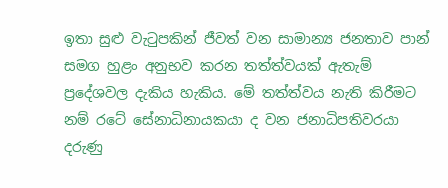ඉතා සුළු වැටුපකින් ජීවත් වන සාමාන්‍ය ජනතාව පාන් සමග හුළං අනුභව කරන තත්ත්වයක් ඇතැම් ප්‍රදේශවල දැකිය හැකිය. මේ තත්ත්වය නැති කිරීමට නම් රටේ සේනාධිනායකයා ද වන ජනාධිපතිවරයා දරුණු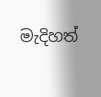මැදිහත්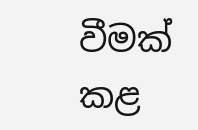වීමක් කළ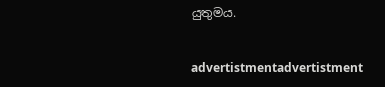යුතුමය.


advertistmentadvertistment